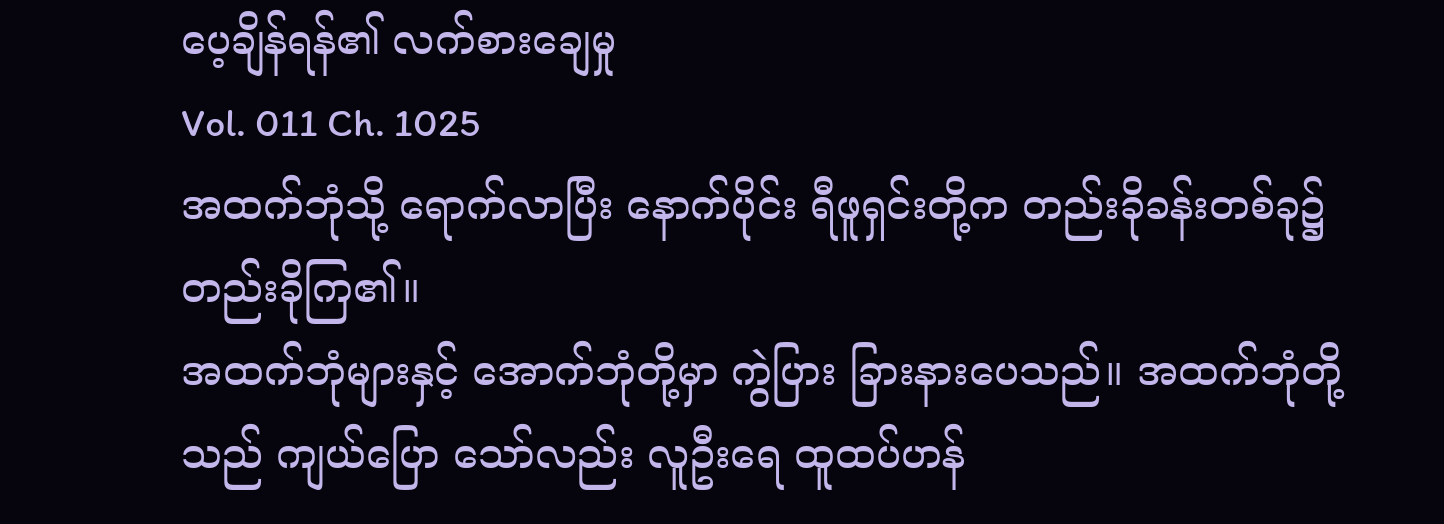ပေ့ချိန်ရန်၏ လက်စားချေမှု
Vol. 011 Ch. 1025
အထက်ဘုံသို့ ရောက်လာပြီး နောက်ပိုင်း ရီဖူရှင်းတို့က တည်းခိုခန်းတစ်ခု၌ တည်းခိုကြ၏။
အထက်ဘုံများနှင့် အောက်ဘုံတို့မှာ ကွဲပြား ခြားနားပေသည်။ အထက်ဘုံတို့သည် ကျယ်ပြော သော်လည်း လူဦးရေ ထူထပ်ဟန်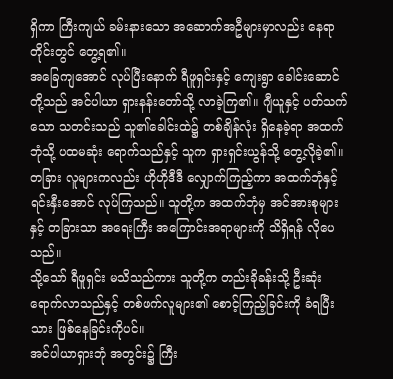ရှိကာ ကြီးကျယ် ခမ်းနားသော အဆောက်အဦများမှာလည်း နေရာတိုင်းတွင် တွေ့ရ၏။
အခြေကျအောင် လုပ်ပြီးနောက် ရီဖူရှင်းနှင့် ကျေးရွာ ခေါင်းဆောင်တို့သည် အင်ပါယာ ရှားနန်းတော်သို့ လာခဲ့ကြ၏။ ဂျီယူနှင့် ပတ်သက်သော သတင်းသည် သူ၏ခေါင်းထဲ၌ တစ်ချိန်လုံး ရှိနေခဲ့ရာ အထက်ဘုံသို့ ပထမဆုံး ရောက်သည်နှင့် သူက ရှားရှင်းယွန်သို့ တွေ့လိုခဲ့၏။
တခြား လူများကလည်း ဟိုဟိုဒီဒီ လျှောက်ကြည့်ကာ အထက်ဘုံနှင့် ရင်းနှီးအောင် လုပ်ကြသည်။ သူတို့က အထက်ဘုံမှ အင်အားစုများနှင့် တခြားသာ အရေးကြီး အကြောင်းအရာများကို သိရှိရန် လိုပေသည်။
သို့သော် ရီဖူရှင်း မသိသည်ကား သူတို့က တည်းခိုခန်းသို့ ဦးဆုံး ရောက်လာသည်နှင့် တစ်ဖက်လူများ၏ စောင့်ကြည့်ခြင်းကို ခံရပြီးသား ဖြစ်နေခြင်းကိုပင်။
အင်ပါယာရှားဘုံ အတွင်း၌ ကြီး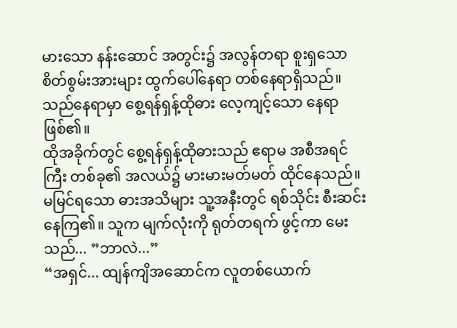မားသော နန်းဆောင် အတွင်း၌ အလွန်တရာ စူးရှသော စိတ်စွမ်းအားများ ထွက်ပေါ်နေရာ တစ်နေရာရှိသည်။
သည်နေရာမှာ စွေ့ရန်ရှန့်ထိုဓား လေ့ကျင့်သော နေရာဖြစ်၏။
ထိုအခိုက်တွင် စွေ့ရန်ရှန့်ထိုဓားသည် ဧရာမ အစီအရင်ကြီး တစ်ခု၏ အလယ်၌ မားမားမတ်မတ် ထိုင်နေသည်။ မမြင်ရသော ဓားအသိများ သူ့အနီးတွင် ရစ်သိုင်း စီးဆင်းနေကြ၏။ သူက မျက်လုံးကို ရုတ်တရက် ဖွင့်ကာ မေးသည်... ”ဘာလဲ...”
“အရှင်... ထျန်ကျိအဆောင်က လူတစ်ယောက်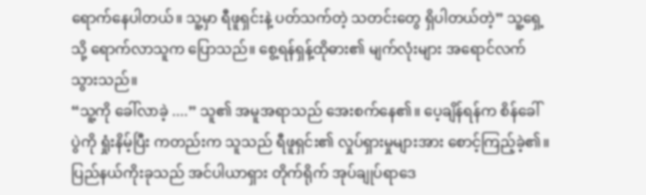ရောက်နေပါတယ်။ သူ့မှာ ရီဖူရှင်းနဲ့ ပတ်သက်တဲ့ သတင်းတွေ ရှိပါတယ်တဲ့” သူ့ရှေ့သို့ ရောက်လာသူက ပြောသည်။ စွေ့ရန်ရှန့်ထိုဓား၏ မျက်လုံးများ အရောင်လက် သွားသည်။
“သူ့ကို ခေါ်လာခဲ့ ....” သူ၏ အမူအရာသည် အေးစက်နေ၏။ ပေ့ချိန်ရန်က စိန်ခေါ်ပွဲကို ရှုံးနိမ့်ပြီး ကတည်းက သူသည် ရီဖူရှင်း၏ လှုပ်ရှားမှုများအား စောင့်ကြည့်ခဲ့၏။ ပြည်နယ်ကိုးခုသည် အင်ပါယာရှား တိုက်ရိုက် အုပ်ချုပ်ရာဒေ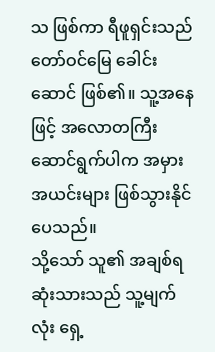သ ဖြစ်ကာ ရီဖူရှင်းသည် တော်ဝင်မြေ ခေါင်းဆောင် ဖြစ်၏။ သူ့အနေဖြင့် အလောတကြီး ဆောင်ရွက်ပါက အမှားအယင်းများ ဖြစ်သွားနိုင်ပေသည်။
သို့သော် သူ၏ အချစ်ရဆုံးသားသည် သူ့မျက်လုံး ရှေ့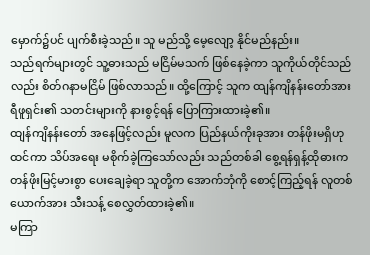မှောက်၌ပင် ပျက်စီးခဲ့သည်။ သူ မည်သို့ မေ့လျော့ နိုင်မည်နည်း။
သည်ရက်များတွင် သူ့ဓားသည် မငြိမ်မသက် ဖြစ်နေခဲ့ကာ သူကိုယ်တိုင်သည်လည်း စိတ်ဂနာမငြိမ် ဖြစ်လာသည်။ ထို့ကြောင့် သူက ထျန်ကျိနန်းတော်အား ရီဖူရှင်း၏ သတင်းများကို နားစွင့်ရန် ပြောကြားထားခဲ့၏။
ထျန်ကျိနန်းတော် အနေဖြင့်လည်း မူလက ပြည်နယ်ကိုးခုအား တန်ဖိုးမရှိဟု ထင်ကာ သိပ်အရေး မစိုက်ခဲ့ကြသော်လည်း သည်တစ်ခါ စွေ့ရန်ရှန့်ထိုဓားက တန်ဖိုးမြင့်မားစွာ ပေးချေခဲ့ရာ သူတို့က အောက်ဘုံကို စောင့်ကြည့်ရန် လူတစ်ယောက်အား သီးသန့် စေလွှတ်ထားခဲ့၏။
မကြာ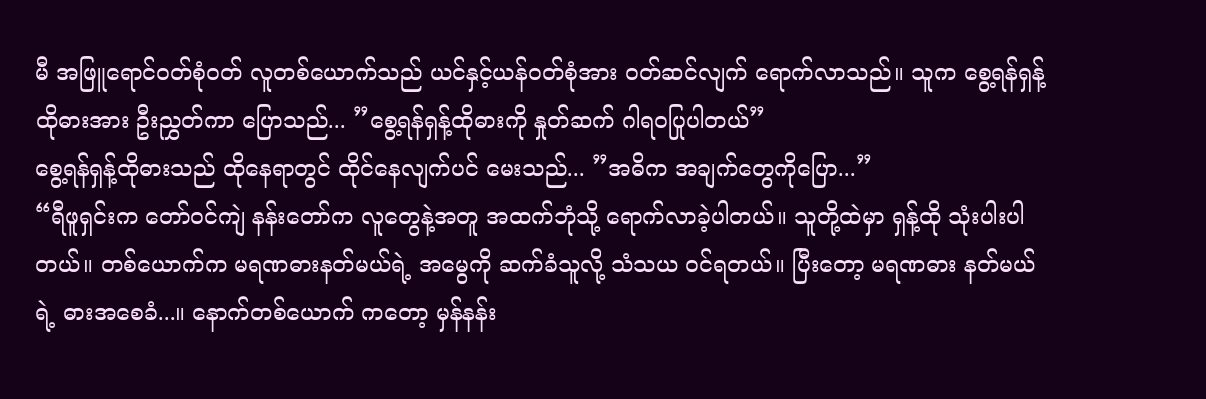မီ အဖြူရောင်ဝတ်စုံဝတ် လူတစ်ယောက်သည် ယင်နှင့်ယန်ဝတ်စုံအား ဝတ်ဆင်လျက် ရောက်လာသည်။ သူက စွေ့ရန်ရှန့်ထိုဓားအား ဦးညွှတ်ကာ ပြောသည်... ”စွေ့ရန်ရှန့်ထိုဓားကို နှုတ်ဆက် ဂါရဝပြုပါတယ်”
စွေ့ရန်ရှန့်ထိုဓားသည် ထိုနေရာတွင် ထိုင်နေလျက်ပင် မေးသည်... ”အဓိက အချက်တွေကိုပြော...”
“ရီဖူရှင်းက တော်ဝင်ကျဲ နန်းတော်က လူတွေနဲ့အတူ အထက်ဘုံသို့ ရောက်လာခဲ့ပါတယ်။ သူတို့ထဲမှာ ရှန့်ထို သုံးပါးပါတယ်။ တစ်ယောက်က မရဏဓားနတ်မယ်ရဲ့ အမွေကို ဆက်ခံသူလို့ သံသယ ဝင်ရတယ်။ ပြီးတော့ မရဏဓား နတ်မယ်ရဲ့ ဓားအစေခံ...။ နောက်တစ်ယောက် ကတော့ မှန်နန်း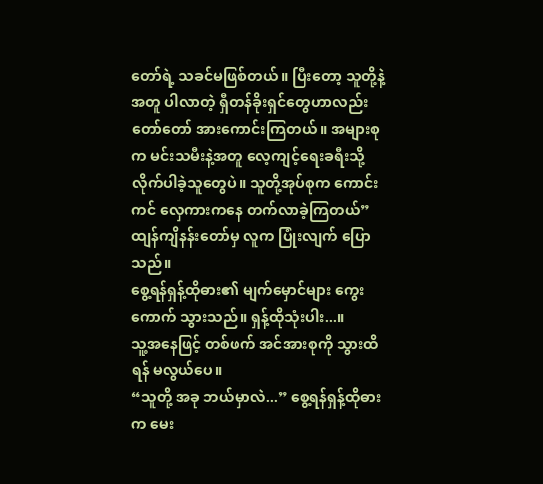တော်ရဲ့ သခင်မဖြစ်တယ်။ ပြီးတော့ သူတို့နဲ့အတူ ပါလာတဲ့ ရှီတန်ခိုးရှင်တွေဟာလည်း တော်တော် အားကောင်းကြတယ်။ အများစုက မင်းသမီးနဲ့အတူ လေ့ကျင့်ရေးခရီးသို့ လိုက်ပါခဲ့သူတွေပဲ။ သူတို့အုပ်စုက ကောင်းကင် လှေကားကနေ တက်လာခဲ့ကြတယ်” ထျန်ကျိနန်းတော်မှ လူက ပြုံးလျက် ပြောသည်။
စွေ့ရန်ရှန့်ထိုဓား၏ မျက်မှောင်များ ကွေးကောက် သွားသည်။ ရှန့်ထိုသုံးပါး...။
သူ့အနေဖြင့် တစ်ဖက် အင်အားစုကို သွားထိရန် မလွယ်ပေ။
“သူတို့ အခု ဘယ်မှာလဲ...” စွေ့ရန်ရှန့်ထိုဓားက မေး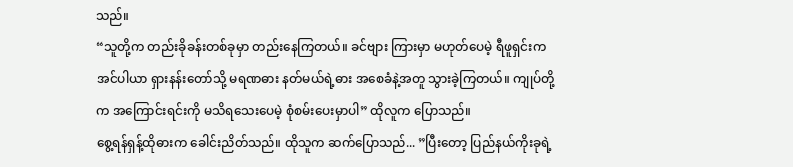သည်။
“သူတို့က တည်းခိုခန်းတစ်ခုမှာ တည်းနေကြတယ်။ ခင်ဗျား ကြားမှာ မဟုတ်ပေမဲ့ ရီဖူရှင်းက အင်ပါယာ ရှားနန်းတော်သို့ မရဏဓား နတ်မယ်ရဲ့ဓား အစေခံနဲ့အတူ သွားခဲ့ကြတယ်။ ကျုပ်တို့က အကြောင်းရင်းကို မသိရသေးပေမဲ့ စုံစမ်းပေးမှာပါ” ထိုလူက ပြောသည်။
စွေ့ရန်ရှန့်ထိုဓားက ခေါင်းညိတ်သည်။ ထိုသူက ဆက်ပြောသည်... ”ပြီးတော့ ပြည်နယ်ကိုးခုရဲ့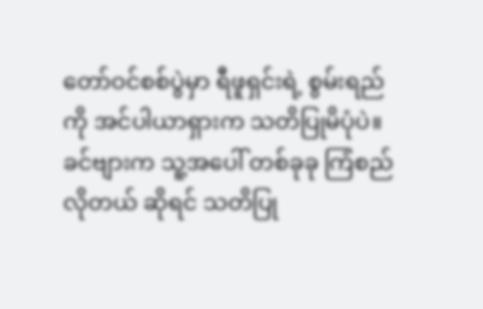တော်ဝင်စစ်ပွဲမှာ ရီဖူရှင်းရဲ့ စွမ်းရည်ကို အင်ပါယာရှားက သတိပြုမိပုံပဲ။ ခင်ဗျားက သူ့အပေါ် တစ်ခုခု ကြံစည်လိုတယ် ဆိုရင် သတိပြု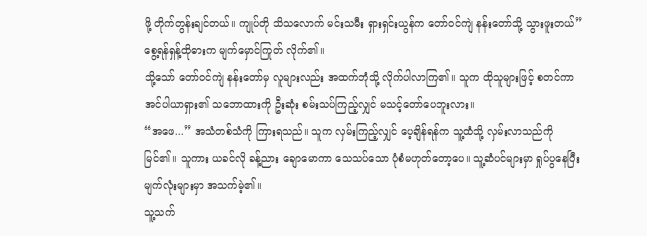ဖို့ တိုက်တွန်းချင်တယ်။ ကျုပ်တို သိသလောက် မင်းသမီး ရှားရှင်းယွန်က တော်ဝင်ကျဲ နန်းတော်သို့ သွားဖူးတယ်”
စွေ့ရန်ရှန့်ထိုဓားက မျက်မှောင်ကြုတ် လိုက်၏။
သို့သော် တော်ဝင်ကျဲ နန်းတော်မှ လူများလည်း အထက်ဘုံသို့ လိုက်ပါလာကြ၏။ သူက ထိုသူများဖြင့် စတင်ကာ အင်ပါယာရှား၏ သဘောထားကို ဦးဆုံး စမ်းသပ်ကြည့်လျှင် မသင့်တော်ပေဘူးလား။
“အဖေ...” အသံတစ်သံကို ကြားရသည်။ သူက လှမ်းကြည့်လျှင် ပေ့ချိန်ရန်က သူ့ထံသို့ လှမ်းလာသည်ကို မြင်၏။ သူကား ယခင်လို ခန့်ညား ချောမောကာ သေသပ်သော ပုံစံမဟုတ်တော့ပေ။ သူ့ဆံပင်များမှာ ရှုပ်ပွနေပြီး မျက်လုံးများမှာ အသက်မဲ့၏။
သူ့သက်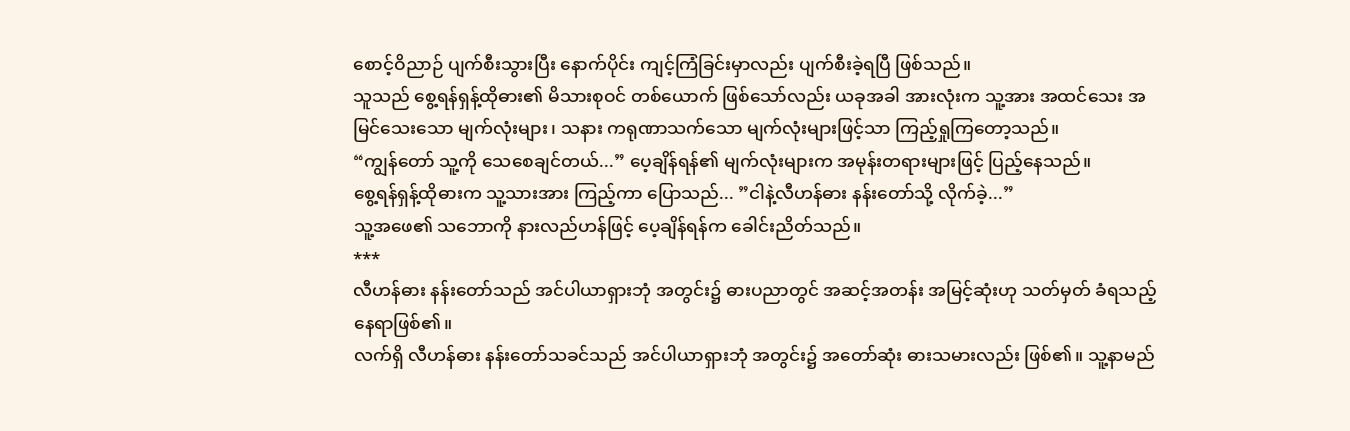စောင့်ဝိညာဉ် ပျက်စီးသွားပြီး နောက်ပိုင်း ကျင့်ကြံခြင်းမှာလည်း ပျက်စီးခဲ့ရပြီ ဖြစ်သည်။
သူသည် စွေ့ရန်ရှန့်ထိုဓား၏ မိသားစုဝင် တစ်ယောက် ဖြစ်သော်လည်း ယခုအခါ အားလုံးက သူ့အား အထင်သေး အမြင်သေးသော မျက်လုံးများ၊ သနား ကရုဏာသက်သော မျက်လုံးများဖြင့်သာ ကြည့်ရှုကြတော့သည်။
“ကျွန်တော် သူ့ကို သေစေချင်တယ်...” ပေ့ချိန်ရန်၏ မျက်လုံးများက အမုန်းတရားများဖြင့် ပြည့်နေသည်။
စွေ့ရန်ရှန့်ထိုဓားက သူ့သားအား ကြည့်ကာ ပြောသည်... ”ငါနဲ့လီဟန်ဓား နန်းတော်သို့ လိုက်ခဲ့...”
သူ့အဖေ၏ သဘောကို နားလည်ဟန်ဖြင့် ပေ့ချိန်ရန်က ခေါင်းညိတ်သည်။
***
လီဟန်ဓား နန်းတော်သည် အင်ပါယာရှားဘုံ အတွင်း၌ ဓားပညာတွင် အဆင့်အတန်း အမြင့်ဆုံးဟု သတ်မှတ် ခံရသည့်နေရာဖြစ်၏။
လက်ရှိ လီဟန်ဓား နန်းတော်သခင်သည် အင်ပါယာရှားဘုံ အတွင်း၌ အတော်ဆုံး ဓားသမားလည်း ဖြစ်၏။ သူ့နာမည်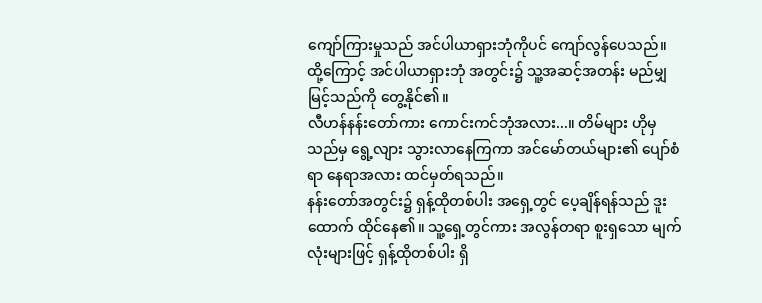ကျော်ကြားမှုသည် အင်ပါယာရှားဘုံကိုပင် ကျော်လွန်ပေသည်။
ထို့ကြောင့် အင်ပါယာရှားဘုံ အတွင်း၌ သူ့အဆင့်အတန်း မည်မျှ မြင့်သည်ကို တွေ့နိုင်၏။
လီဟန်နန်းတော်ကား ကောင်းကင်ဘုံအလား...။ တိမ်များ ဟိုမှသည်မှ ရွေ့လျား သွားလာနေကြကာ အင်မော်တယ်များ၏ ပျော်စံရာ နေရာအလား ထင်မှတ်ရသည်။
နန်းတော်အတွင်း၌ ရှန့်ထိုတစ်ပါး အရှေ့တွင် ပေ့ချိန်ရန်သည် ဒူးထောက် ထိုင်နေ၏။ သူ့ရှေ့တွင်ကား အလွန်တရာ စူးရှသော မျက်လုံးများဖြင့် ရှန့်ထိုတစ်ပါး ရှိ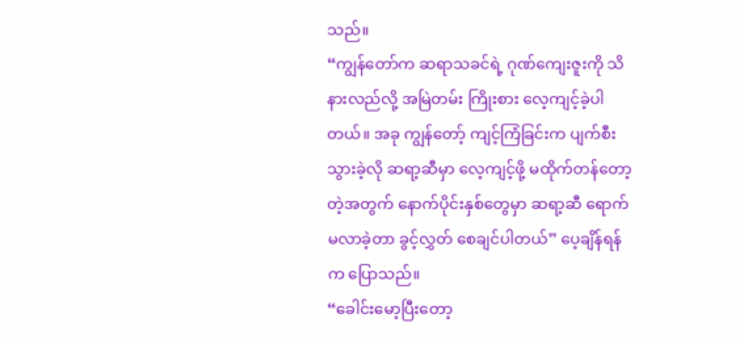သည်။
“ကျွန်တော်က ဆရာသခင်ရဲ့ ဂုဏ်ကျေးဇူးကို သိနားလည်လို့ အမြဲတမ်း ကြိုးစား လေ့ကျင့်ခဲ့ပါတယ်။ အခု ကျွန်တော့် ကျင့်ကြံခြင်းက ပျက်စီးသွားခဲ့လို ဆရာ့ဆီမှာ လေ့ကျင့်ဖို့ မထိုက်တန်တော့တဲ့အတွက် နောက်ပိုင်းနှစ်တွေမှာ ဆရာ့ဆီ ရောက်မလာခဲ့တာ ခွင့်လွှတ် စေချင်ပါတယ်” ပေ့ချိန်ရန်က ပြောသည်။
“ခေါင်းမော့ပြီးတော့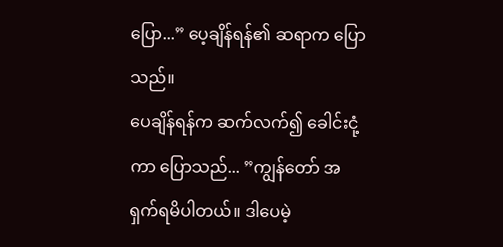ပြော...” ပေ့ချိန်ရန်၏ ဆရာက ပြောသည်။
ပေချိန်ရန်က ဆက်လက်၍ ခေါင်းငုံ့ကာ ပြောသည်... ”ကျွန်တော် အရှက်ရမိပါတယ်။ ဒါပေမဲ့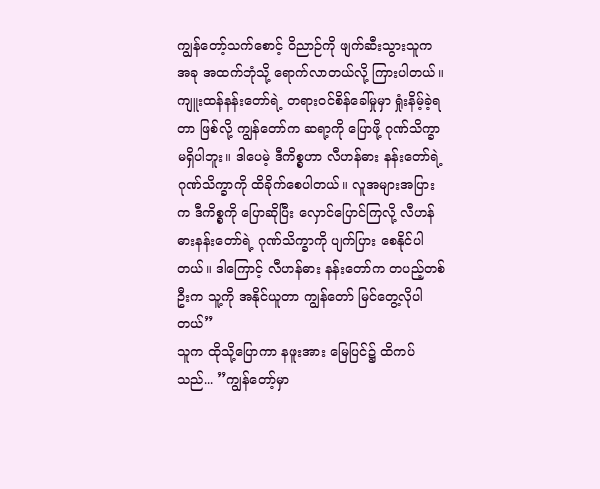ကျွန်တော့်သက်စောင့် ဝိညာဉ်ကို ဖျက်ဆီးသွားသူက အခု အထက်ဘုံသို့ ရောက်လာတယ်လို့ ကြားပါတယ်။ ကျူးထန်နန်းတော်ရဲ့ တရားဝင်စိန်ခေါ်မှုမှာ ရှုံးနိမ့်ခဲ့ရတာ ဖြစ်လို့ ကျွန်တော်က ဆရာ့ကို ပြောဖို့ ဂုဏ်သိက္ခာ မရှိပါဘူး။ ဒါပေမဲ့ ဒီကိစ္စဟာ လီဟန်ဓား နန်းတော်ရဲ့ ဂုဏ်သိက္ခာကို ထိခိုက်စေပါတယ်။ လူအများအပြားက ဒီကိစ္စကို ပြောဆိုပြီး လှောင်ပြောင်ကြလို့ လီဟန်ဓားနန်းတော်ရဲ့ ဂုဏ်သိက္ခာကို ပျက်ပြား စေနိုင်ပါတယ်။ ဒါကြောင့် လီဟန်ဓား နန်းတော်က တပည့်တစ်ဦးက သူ့ကို အနိုင်ယူတာ ကျွန်တော် မြင်တွေ့လိုပါတယ်”
သူက ထိုသို့ပြောကာ နဖူးအား မြေပြင်၌ ထိကပ်သည်... ”ကျွန်တော့်မှာ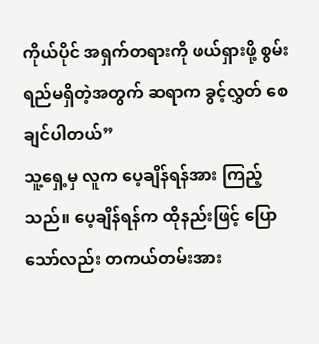ကိုယ်ပိုင် အရှက်တရားကို ဖယ်ရှားဖို့ စွမ်းရည်မရှိတဲ့အတွက် ဆရာက ခွင့်လွှတ် စေချင်ပါတယ်”
သူ့ရှေ့မှ လူက ပေ့ချိန်ရန်အား ကြည့်သည်။ ပေ့ချိန်ရန်က ထိုနည်းဖြင့် ပြောသော်လည်း တကယ်တမ်းအား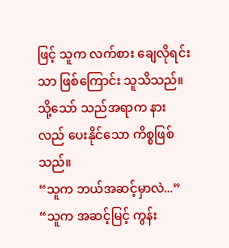ဖြင့် သူက လက်စား ချေလိုရင်းသာ ဖြစ်ကြောင်း သူသိသည်။
သို့သော် သည်အရာက နားလည် ပေးနိုင်သော ကိစ္စဖြစ်သည်။
“သူက ဘယ်အဆင့်မှာလဲ...”
“သူက အဆင့်မြင့် ကွန်း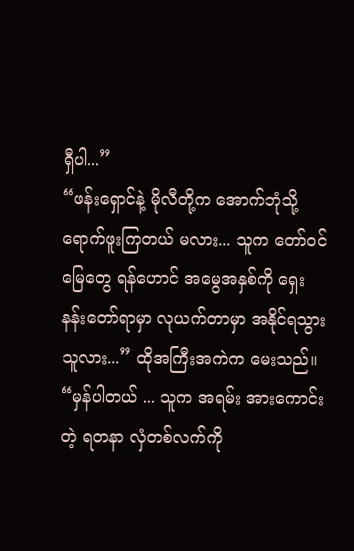ရှီပါ...”
“ဖန်းရှောင်နဲ့ မိုလီတို့က အောက်ဘုံသို့ ရောက်ဖူးကြတယ် မလား... သူက တော်ဝင်မြေတွေ ရန်ဟောင် အမွေအနှစ်ကို ရှေးနန်းတော်ရာမှာ လုယက်တာမှာ အနိုင်ရသွားသူလား...” ထိုအကြီးအကဲက မေးသည်။
“မှန်ပါတယ် ... သူက အရမ်း အားကောင်းတဲ့ ရတနာ လှံတစ်လက်ကို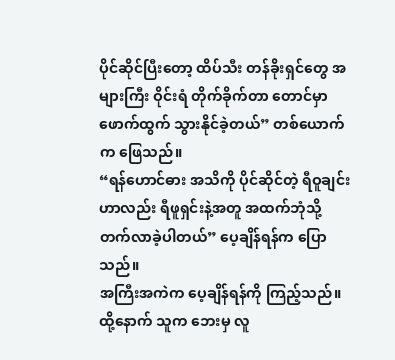ပိုင်ဆိုင်ပြီးတော့ ထိပ်သီး တန်ခိုးရှင်တွေ အများကြီး ဝိုင်းရံ တိုက်ခိုက်တာ တောင်မှာ ဖောက်ထွက် သွားနိုင်ခဲ့တယ်” တစ်ယောက်က ဖြေသည်။
“ရန်ဟောင်ဓား အသိကို ပိုင်ဆိုင်တဲ့ ရီဝူချင်းဟာလည်း ရီဖူရှင်းနဲ့အတူ အထက်ဘုံသို့ တက်လာခဲ့ပါတယ်” ပေ့ချိန်ရန်က ပြောသည်။
အကြီးအကဲက ပေ့ချိန်ရန်ကို ကြည့်သည်။ ထို့နောက် သူက ဘေးမှ လူ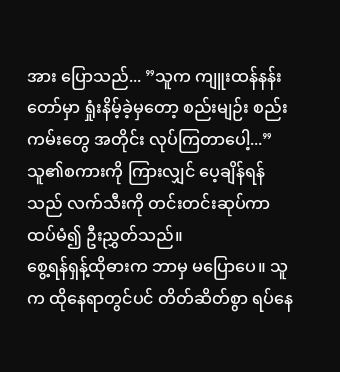အား ပြောသည်... ”သူက ကျူးထန်နန်းတော်မှာ ရှုံးနိမ့်ခဲ့မှတော့ စည်းမျဉ်း စည်းကမ်းတွေ အတိုင်း လုပ်ကြတာပေါ့...”
သူ၏စကားကို ကြားလျှင် ပေ့ချိန်ရန်သည် လက်သီးကို တင်းတင်းဆုပ်ကာ ထပ်မံ၍ ဦးညွှတ်သည်။
စွေ့ရန်ရှန့်ထိုဓားက ဘာမှ မပြောပေ။ သူက ထိုနေရာတွင်ပင် တိတ်ဆိတ်စွာ ရပ်နေ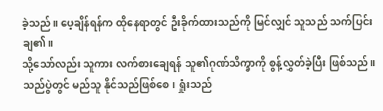ခဲ့သည်။ ပေ့ချိန်ရန်က ထိုနေရာတွင် ဦးခိုက်ထားသည်ကို မြင်လျှင် သူသည် သက်ပြင်းချ၏။
သို့သော်လည်း သူကား လက်စားချေရန် သူ၏ဂုဏ်သိက္ခာကို စွန့်လွှတ်ခဲ့ပြီး ဖြစ်သည်။
သည်ပွဲတွင် မည်သူ နိုင်သည်ဖြစ်စေ၊ ရှုံးသည်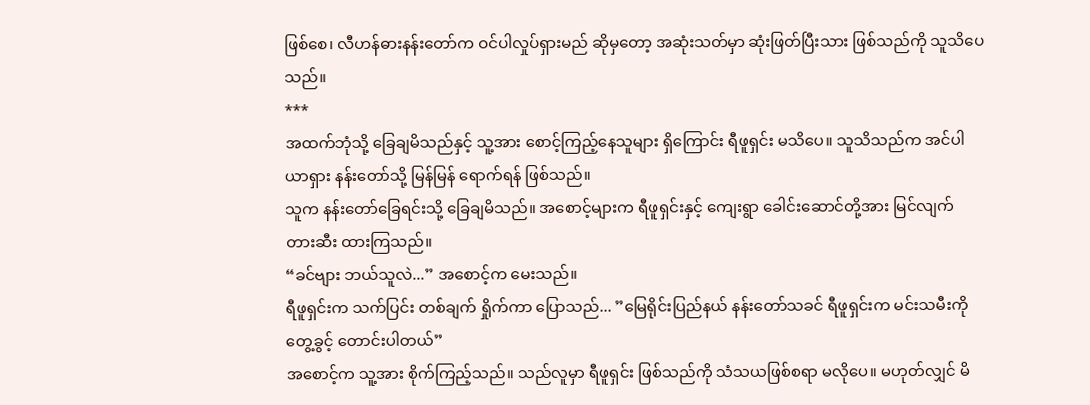ဖြစ်စေ၊ လီဟန်ဓားနန်းတော်က ဝင်ပါလှုပ်ရှားမည် ဆိုမှတော့ အဆုံးသတ်မှာ ဆုံးဖြတ်ပြီးသား ဖြစ်သည်ကို သူသိပေသည်။
***
အထက်ဘုံသို့ ခြေချမိသည်နှင့် သူ့အား စောင့်ကြည့်နေသူများ ရှိကြောင်း ရီဖူရှင်း မသိပေ။ သူသိသည်က အင်ပါယာရှား နန်းတော်သို့ မြန်မြန် ရောက်ရန် ဖြစ်သည်။
သူက နန်းတော်ခြေရင်းသို့ ခြေချမိသည်။ အစောင့်များက ရီဖူရှင်းနှင့် ကျေးရွာ ခေါင်းဆောင်တို့အား မြင်လျက် တားဆီး ထားကြသည်။
“ခင်ဗျား ဘယ်သူလဲ...” အစောင့်က မေးသည်။
ရီဖူရှင်းက သက်ပြင်း တစ်ချက် ရှိုက်ကာ ပြောသည်... ”မြေရိုင်းပြည်နယ် နန်းတော်သခင် ရီဖူရှင်းက မင်းသမီးကို တွေ့ခွင့် တောင်းပါတယ်”
အစောင့်က သူ့အား စိုက်ကြည့်သည်။ သည်လူမှာ ရီဖူရှင်း ဖြစ်သည်ကို သံသယဖြစ်စရာ မလိုပေ။ မဟုတ်လျှင် မိ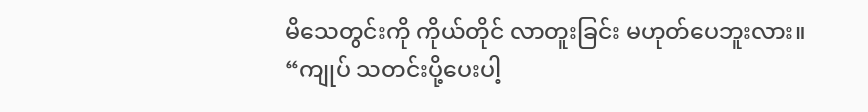မိသေတွင်းကို ကိုယ်တိုင် လာတူးခြင်း မဟုတ်ပေဘူးလား။
“ကျုပ် သတင်းပို့ပေးပါ့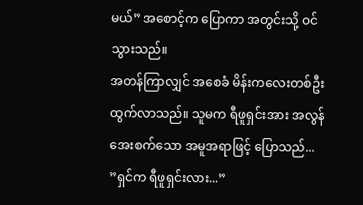မယ်” အစောင့်က ပြောကာ အတွင်းသို့ ဝင်သွားသည်။
အတန်ကြာလျှင် အစေခံ မိန်းကလေးတစ်ဦး ထွက်လာသည်။ သူမက ရီဖူရှင်းအား အလွန် အေးစက်သော အမူအရာဖြင့် ပြောသည်... ”ရှင်က ရီဖူရှင်းလား...”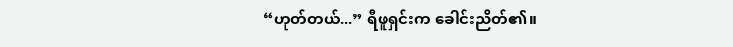“ဟုတ်တယ်...” ရီဖူရှင်းက ခေါင်းညိတ်၏။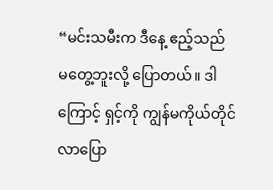“မင်းသမီးက ဒီနေ့ ဧည့်သည် မတွေ့ဘူးလို့ ပြောတယ်။ ဒါကြောင့် ရှင့်ကို ကျွန်မကိုယ်တိုင် လာပြော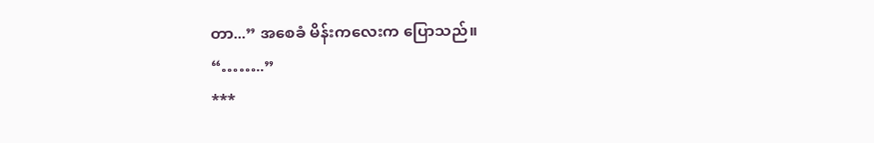တာ...” အစေခံ မိန်းကလေးက ပြောသည်။
“……..”
***